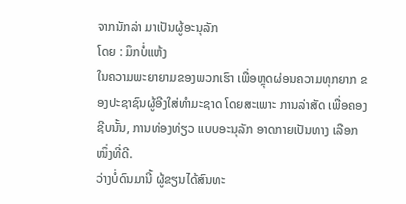ຈາກນັກລ່າ ມາເປັນຜູ້ອະນຸລັກ
ໂດຍ : ມຶກບໍ່ແຫ້ງ
ໃນຄວາມພະຍາຍາມຂອງພວກເຮົາ ເພື່ອຫຼຸດຜ່ອນຄວາມທຸກຍາກ ຂອງປະຊາຊົນຜູ້ອີງໃສ່ທຳມະຊາດ ໂດຍສະເພາະ ການລ່າສັດ ເພື່ອຄອງຊີບນັ້ນ, ການທ່ອງທ່ຽວ ແບບອະນຸລັກ ອາດກາຍເປັນທາງ ເລືອກໜຶ່ງທີ່ດີ.
ວ່າງບໍ່ດົນມານີ້ ຜູ້ຂຽນໄດ້ສົນທະ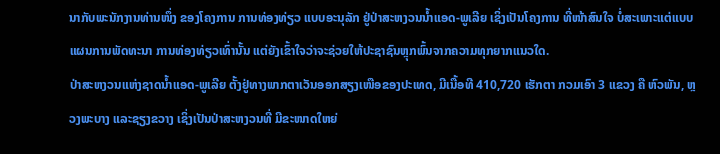ນາກັບພະນັກງານທ່ານໜຶ່ງ ຂອງໂຄງການ ການທ່ອງທ່ຽວ ແບບອະນຸລັກ ຢູ່ປ່າສະຫງວນນໍ້າແອດ-ພູເລີຍ ເຊິ່ງເປັນໂຄງການ ທີ່ໜ້າສົນໃຈ ບໍ່ສະເພາະແຕ່ແບບແຜນການພັດທະນາ ການທ່ອງທ່ຽວເທົ່ານັ້ນ ແຕ່ຍັງເຂົ້າໃຈວ່າຈະຊ່ວຍໃຫ້ປະຊາຊົນຫຼຸກພົ້ນຈາກຄວາມທຸກຍາກແນວໃດ.
ປ່າສະຫງວນແຫ່ງຊາດນໍ້າແອດ-ພູເລີຍ ຕັ້ງຢູ່ທາງພາກຕາເວັນອອກສຽງເໜືອຂອງປະເທດ, ມີເນື້ອທີ 410,720 ເຮັກຕາ ກວມເອົາ 3 ແຂວງ ຄື ຫົວພັນ, ຫຼວງພະບາງ ແລະຊຽງຂວາງ ເຊິ່ງເປັນປ່າສະຫງວນທີ່ ມີຂະໜາດໃຫຍ່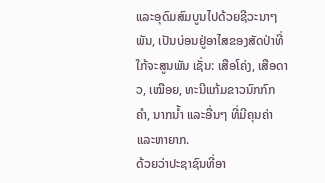ແລະອຸດົມສົມບູນໄປດ້ວຍຊີວະນາໆພັນ, ເປັນບ່ອນຢູ່ອາໄສຂອງສັດປ່າທີ່ໃກ້ຈະສູນພັນ ເຊັ່ນ: ເສືອໂຄ່ງ, ເສືອດາວ, ເໝືອຍ, ທະນີແກ້ມຂາວນົກກົກຄຳ, ນາກນໍ້າ ແລະອື່ນໆ ທີ່ມີຄຸນຄ່າ ແລະຫາຍາກ.
ດ້ວຍວ່າປະຊາຊົນທີ່ອາ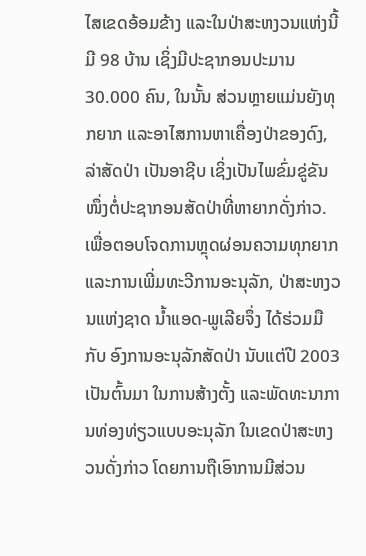ໄສເຂດອ້ອມຂ້າງ ແລະໃນປ່າສະຫງວນແຫ່ງນີ້ມີ 98 ບ້ານ ເຊິ່ງມີປະຊາກອນປະມານ 30.000 ຄົນ, ໃນນັ້ນ ສ່ວນຫຼາຍແມ່ນຍັງທຸກຍາກ ແລະອາໄສການຫາເຄື່ອງປ່າຂອງດົງ, ລ່າສັດປ່າ ເປັນອາຊີບ ເຊິ່ງເປັນໄພຂົ່ມຂູ່ຂັນໜຶ່ງຕໍ່ປະຊາກອນສັດປ່າທີ່ຫາຍາກດັ່ງກ່າວ.
ເພື່ອຕອບໂຈດການຫຼຸດຜ່ອນຄວາມທຸກຍາກ ແລະການເພີ່ມທະວີການອະນຸລັກ, ປ່າສະຫງວນແຫ່ງຊາດ ນໍ້າແອດ-ພູເລີຍຈຶ່ງ ໄດ້ຮ່ວມມືກັບ ອົງການອະນຸລັກສັດປ່າ ນັບແຕ່ປີ 2003 ເປັນຕົ້ນມາ ໃນການສ້າງຕັ້ງ ແລະພັດທະນາການທ່ອງທ່ຽວແບບອະນຸລັກ ໃນເຂດປ່າສະຫງວນດັ່ງກ່າວ ໂດຍການຖືເອົາການມີສ່ວນ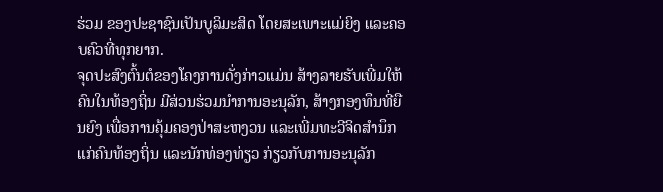ຮ່ວມ ຂອງປະຊາຊົນເປັນບູລິມະສິດ ໂດຍສະເພາະແມ່ຍິງ ແລະຄອບຄົວທີ່ທຸກຍາກ.
ຈຸດປະສົງຕົ້ນຕໍຂອງໂຄງການດັ່ງກ່າວແມ່ນ ສ້າງລາຍຮັບເພີ່ມໃຫ້ຄົນໃນທ້ອງຖິ່ນ ມີສ່ວນຮ່ວມນໍາການອະນຸລັກ, ສ້າງກອງທຶນທີ່ຍືນຍົງ ເພື່ອການຄຸ້ມຄອງປ່າສະຫງວນ ແລະເພີ່ມທະວີຈິດສຳນຶກແກ່ຄົນທ້ອງຖິ່ນ ແລະນັກທ່ອງທ່ຽວ ກ່ຽວກັບການອະນຸລັກ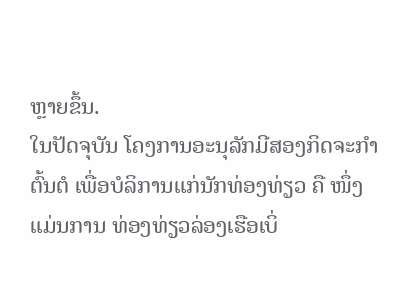ຫຼາຍຂຶ້ນ.
ໃນປັດຈຸບັນ ໂຄງການອະນຸລັກມີສອງກິດຈະກຳຕົ້ນຕໍ ເພື່ອບໍລິການແກ່ນັກທ່ອງທ່ຽວ ຄື ໜຶ່ງ ແມ່ນການ ທ່ອງທ່ຽວລ່ອງເຮືອເບິ່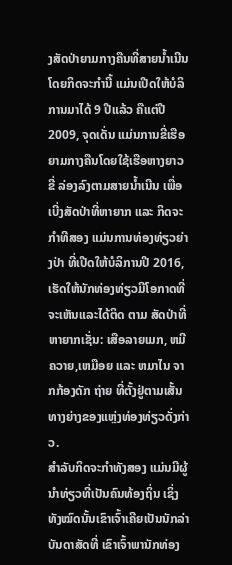ງສັດປ່າຍາມກາງຄືນທີ່ສາຍນໍ້າເນີນ ໂດຍກິດຈະກຳນີ້ ແມ່ນເປີດໃຫ້ບໍລິການມາໄດ້ 9 ປີແລ້ວ ຄືແຕ່ປີ 2009, ຈຸດເດັ່ນ ແມ່ນການຂີ່ເຮືອຍາມກາງຄືນໂດຍໃຊ້ເຮືອຫາງຍາວ ຂີ່ ລ່ອງລົງຕາມສາຍນໍ້າເນີນ ເພື່ອເບີ່ງສັດປ່າທີ່ຫາຍາກ ແລະ ກິດຈະກຳທີສອງ ແມ່ນການທ່ອງທ່ຽວຍ່າງປ່າ ທີ່ເປີດໃຫ້ບໍລິການປີ 2016, ເຮັດໃຫ້ນັກທ່ອງທ່ຽວມີໂອກາດທີ່ຈະເຫັນແລະໄດ້ຕິດ ຕາມ ສັດປ່າທີ່ຫາຍາກເຊັ່ນ: ເສືອລາຍເມກ, ຫມີຄວາຍ,ເຫມືອຍ ແລະ ຫມາໄນ ຈາກກ້ອງດັກ ຖ່າຍ ທີ່ຕັ້ງຢູ່ຕາມເສັ້ນທາງຍ່າງຂອງແຫຼ່ງທ່ອງທ່ຽວດັ່ງກ່າວ.
ສຳລັບກິດຈະກຳທັງສອງ ແມ່ນມີຜູ້ນຳທ່ຽວທີ່ເປັນຄົນທ້ອງຖິ່ນ ເຊິ່ງທັງໝົດນັ້ນເຂົາເຈົ້າເຄີຍເປັນນັກລ່າ ບັນດາສັດທີ່ ເຂົາເຈົ້າພານັກທ່ອງ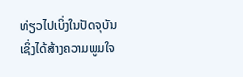ທ່ຽວໄປເບິ່ງໃນປັດຈຸບັນ ເຊິ່ງໄດ້ສ້າງຄວາມພູມໃຈ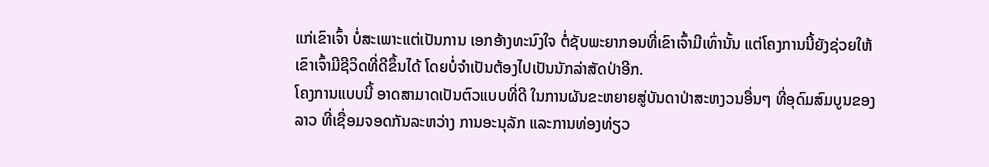ແກ່ເຂົາເຈົ້າ ບໍ່ສະເພາະແຕ່ເປັນການ ເອກອ້າງທະນົງໃຈ ຕໍ່ຊັບພະຍາກອນທີ່ເຂົາເຈົ້າມີເທົ່ານັ້ນ ແຕ່ໂຄງການນີ້ຍັງຊ່ວຍໃຫ້ເຂົາເຈົ້າມີຊີວິດທີ່ດີຂຶ້ນໄດ້ ໂດຍບໍ່ຈຳເປັນຕ້ອງໄປເປັນນັກລ່າສັດປ່າອີກ.
ໂຄງການແບບນີ້ ອາດສາມາດເປັນຕົວແບບທີ່ດີ ໃນການຜັນຂະຫຍາຍສູ່ບັນດາປ່າສະຫງວນອື່ນໆ ທີ່ອຸດົມສົມບູນຂອງລາວ ທີ່ເຊື່ອມຈອດກັນລະຫວ່າງ ການອະນຸລັກ ແລະການທ່ອງທ່ຽວ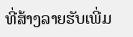ທີ່ສ້າງລາຍຮັບເພີ່ມ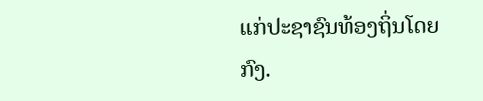ແກ່ປະຊາຊົນທ້ອງຖິ່ນໂດຍກົງ.